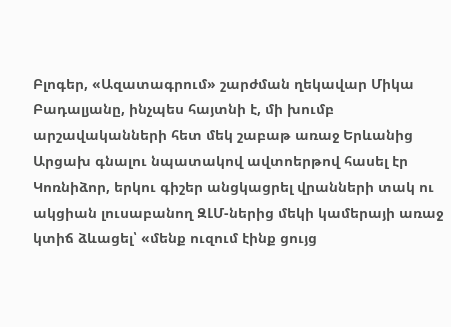Բլոգեր, «Ազատագրում» շարժման ղեկավար Միկա Բադալյանը, ինչպես հայտնի է, մի խումբ արշավականների հետ մեկ շաբաթ առաջ Երևանից Արցախ գնալու նպատակով ավտոերթով հասել էր Կոռնիձոր, երկու գիշեր անցկացրել վրանների տակ ու ակցիան լուսաբանող ԶԼՄ-ներից մեկի կամերայի առաջ կտիճ ձևացել՝ «մենք ուզում էինք ցույց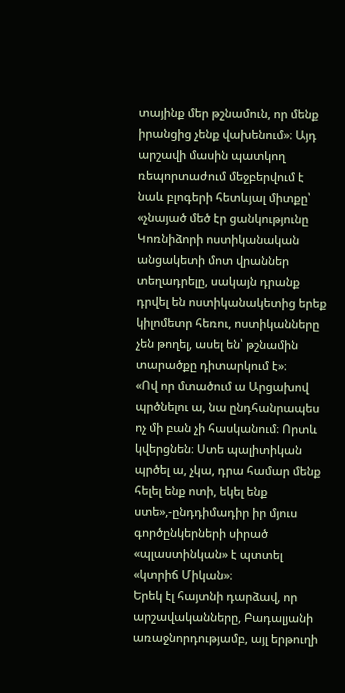տայինք մեր թշնամուն, որ մենք իրանցից չենք վախենում»։ Այդ արշավի մասին պատկող ռեպորտաժում մեջբերվում է նաև բլոգերի հետևյալ միտքը՝ «չնայած մեծ էր ցանկությունը Կոռնիձորի ոստիկանական անցակետի մոտ վրաններ տեղադրելը, սակայն դրանք դրվել են ոստիկանակետից երեք կիլոմետր հեռու, ոստիկանները չեն թողել, ասել են՝ թշնամին տարածքը դիտարկում է»։
«Ով որ մտածում ա Արցախով պրծնելու ա, նա ընդհանրապես ոչ մի բան չի հասկանում։ Որտև կվերցնեն։ Ստե պալիտիկան պրծել ա, չկա, դրա համար մենք հելել ենք ոտի, եկել ենք ստե»,-ընդդիմադիր իր մյուս գործընկերների սիրած «պլաստինկան» է պտտել «կտրիճ Միկան»։
Երեկ էլ հայտնի դարձավ, որ արշավականները, Բադալյանի առաջնորդությամբ, այլ երթուղի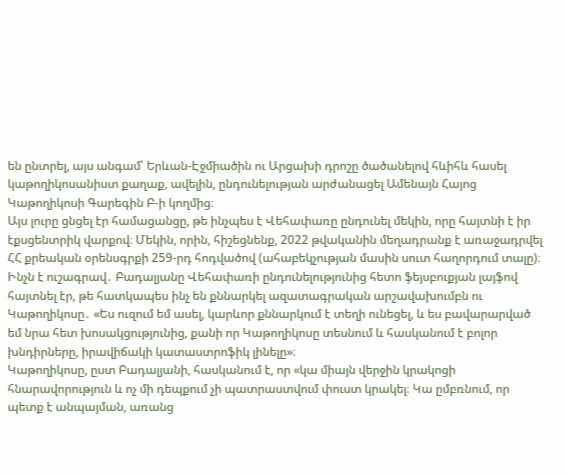են ընտրել, այս անգամ՝ Երևան-Էջմիածին ու Արցախի դրոշը ծածանելով հևիհև հասել կաթողիկոսանիստ քաղաք, ավելին, ընդունելության արժանացել Ամենայն Հայոց Կաթողիկոսի Գարեգին Բ-ի կողմից։
Այս լուրը ցնցել էր համացանցը, թե ինչպես է Վեհափառը ընդունել մեկին, որը հայտնի է իր էքսցենտրիկ վարքով։ Մեկին, որին, հիշեցնենք, 2022 թվականին մեղադրանք է առաջադրվել ՀՀ քրեական օրենսգրքի 259-րդ հոդվածով (ահաբեկչության մասին սուտ հաղորդում տալը)։
Ինչն է ուշագրավ․ Բադալյանը Վեհափառի ընդունելությունից հետո ֆեյսբուքյան լայֆով հայտնել էր, թե հատկապես ինչ են քննարկել ազատագրական արշավախումբն ու Կաթողիկոսը․ «Ես ուզում եմ ասել, կարևոր քննարկում է տեղի ունեցել, և ես բավարարված եմ նրա հետ խոսակցությունից, քանի որ Կաթողիկոսը տեսնում և հասկանում է բոլոր խնդիրները, իրավիճակի կատաստրոֆիկ լինելը»։
Կաթողիկոսը, ըստ Բադալյանի, հասկանում է, որ «կա միայն վերջին կրակոցի հնարավորություն և ոչ մի դեպքում չի պատրաստվում փուստ կրակել։ Կա ըմբռնում, որ պետք է անպայման, առանց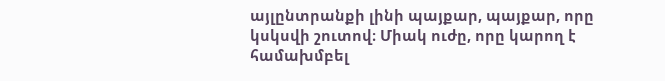այլընտրանքի լինի պայքար, պայքար, որը կսկսվի շուտով։ Միակ ուժը, որը կարող է համախմբել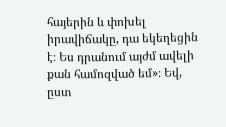հայերին և փոխել իրավիճակը, դա եկեղեցին է։ Ես դրանում այժմ ավելի քան համոզված եմ»։ Եվ, ըստ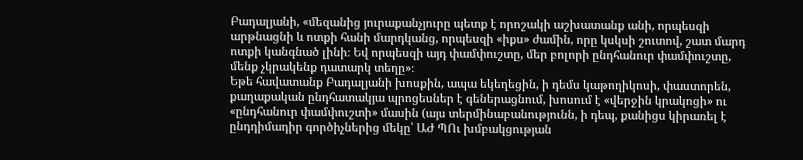Բադալյանի, «մեզանից յուրաքանչյուրը պետք է որոշակի աշխատանք անի, որպեսզի արթնացնի և ոտքի հանի մարդկանց, որպեսզի «իքս» ժամին, որը կսկսի շուտով, շատ մարդ ոտքի կանգնած լինի։ Եվ որպեսզի այդ փամփուշտը, մեր բոլորի ընդհանուր փամփուշտը, մենք չկրակենք դատարկ տեղը»։
Եթե հավատանք Բադալյանի խոսքին, ապա եկեղեցին, ի դեմս կաթողիկոսի, փաստորեն, քաղաքական ընդհատակյա պրոցեսներ է գեներացնում, խոսում է «վերջին կրակոցի» ու «ընդհանուր փամփուշտի» մասին (այս տերմինաբանությունն, ի դեպ, քանիցս կիրառել է ընդդիմադիր գործիչներից մեկը՝ ԱԺ ՊՈւ խմբակցության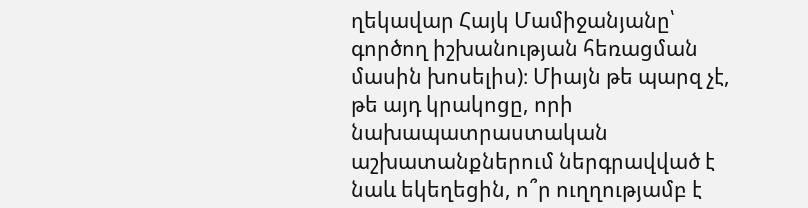ղեկավար Հայկ Մամիջանյանը՝ գործող իշխանության հեռացման մասին խոսելիս)։ Միայն թե պարզ չէ, թե այդ կրակոցը, որի նախապատրաստական աշխատանքներում ներգրավված է նաև եկեղեցին, ո՞ր ուղղությամբ է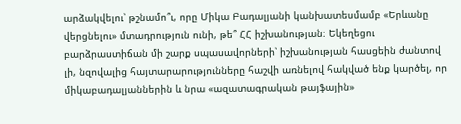արձակվելու՝ թշնամո՞ւ, որը Միկա Բադալյանի կանխատեսմամբ «Երևանը վերցնելու» մտադրություն ունի, թե՞ ՀՀ իշխանության։ Եկեղեցու բարձրաստիճան մի շարք սպասավորների՝ իշխանության հասցեին ժանտով լի, նզովալից հայտարարությունները հաշվի առնելով հակված ենք կարծել, որ միկաբադալյաններին և նրա «ազատագրական թայֆային»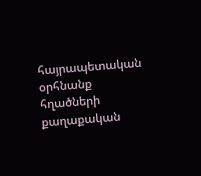հայրապետական օրհնանք հղածների քաղաքական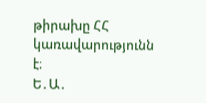թիրախը ՀՀ կառավարությունն է։
Ե․Ա․